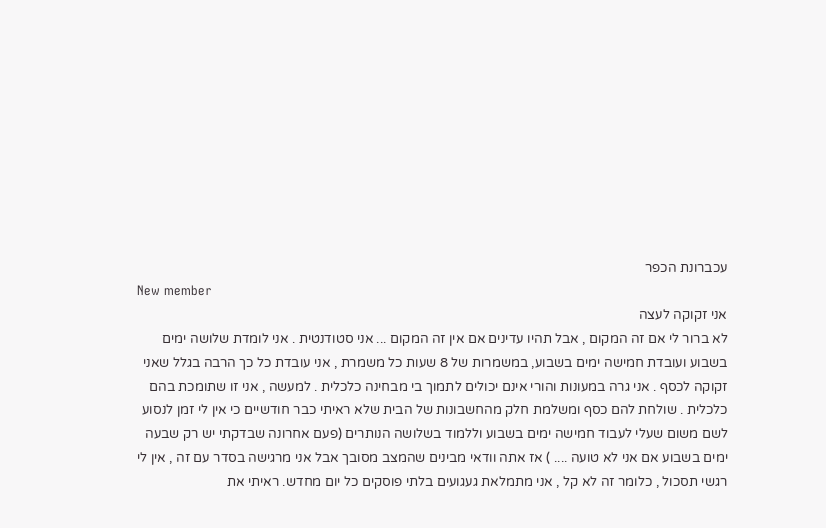עכברונת הכפר
New member
אני זקוקה לעצה
לא ברור לי אם זה המקום , אבל תהיו עדינים אם אין זה המקום ... אני סטודנטית . אני לומדת שלושה ימים בשבוע ועובדת חמישה ימים בשבוע, במשמרות של 8 שעות כל משמרת , אני עובדת כל כך הרבה בגלל שאני זקוקה לכסף . אני גרה במעונות והורי אינם יכולים לתמוך בי מבחינה כלכלית . למעשה , אני זו שתומכת בהם כלכלית . שולחת להם כסף ומשלמת חלק מהחשבונות של הבית שלא ראיתי כבר חודשיים כי אין לי זמן לנסוע לשם משום שעלי לעבוד חמישה ימים בשבוע וללמוד בשלושה הנותרים (פעם אחרונה שבדקתי יש רק שבעה ימים בשבוע אם אני לא טועה .... ) אז אתה וודאי מבינים שהמצב מסובך אבל אני מרגישה בסדר עם זה , אין לי רגשי תסכול , כלומר זה לא קל , אני מתמלאת געגועים בלתי פוסקים כל יום מחדש. ראיתי את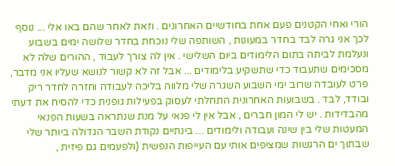הורי ואחי הקטנים פעם אחת בחודשיים האחרונים . וזאת לאחר שהם באו אלי ... נוסף לכך אני גרה לבד בחדר במעונות , השותפה שלי נוכחת בחדר שלושה ימים בשבוע ונעלמת לביתה בתום הלימודים ביום השלישי . אין לה צורך לעבוד , ההורים שלה לא מסכימים שתעבוד כדי שתשקיע בלימודים ... אבל זה לא קשור לנושא שעליו אני מדבר, פרט לעובדה שרוב ימי השבוע השגרה שלי מלווה בליכה לעבודה וחזרה לחדר ריק ובודד, לבד . בשבועות האחרונית התחלתי לעסוק בפעילות גופנית כדי להסיח את דעתי מהבדידות . יש לי המון חברים , אבל אין לי פנאי על מנת שנתראה בשעות הפנאי המעטות שלי בין שינה ועבודה ולימודים ... בינתיים נקודת השבר הגדולה ביותר שלי שבתוך ים הרגשות שמציפים אותי עם העייפות הנפשית (ולפעמים גם פיזית ,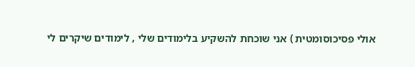אולי פסיכוסומטית ) אני שוכחת להשקיע בלימודים שלי , לימודים שיקרים לי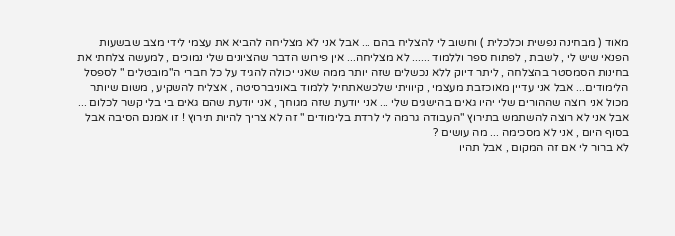מאוד ( מבחינה נפשית וכלכלית ) וחשוב לי להצליח בהם ... אבל אני לא מצליחה להביא את עצמי לידי מצב שבשעות הפנאי שיש לי , לשבת , לפתוח ספר וללמוד ...... לא מצליחה... אין פירוש הדבר שהציונים שלי נמוכים , למעשה צלחתי את בחינות הסמסטר בהצלחה , ליתר דיוק ללא נכשלים שזה יותר ממה שאני יכולה להגיד על כל חברי ה"מובטלים " לספסל הלימודים... אבל אני עדיין מאוכזבת מעצמי , קיוויתי שלכשאתחיל ללמוד באוניברסיטה , אצליח להשקיע , משום שיותר מכול אני רוצה שההורים שלי יהיו גאים בהישגים שלי ... אני יודעת שזה מגוחך , אני יודעת שהם גאים בי בלי קשר לכלום ... אבל אני לא רוצה להשתמש בתירוץ "העבודה גרמה לי לרדת בלימודים " זה לא צריך להיות תירוץ ! זו אמנם הסיבה אבל בסוף היום , אני לא מסכימה ... מה עושים ?
לא ברור לי אם זה המקום , אבל תהיו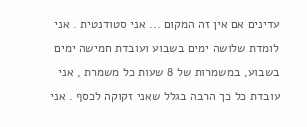עדינים אם אין זה המקום ... אני סטודנטית . אני לומדת שלושה ימים בשבוע ועובדת חמישה ימים בשבוע, במשמרות של 8 שעות כל משמרת , אני עובדת כל כך הרבה בגלל שאני זקוקה לכסף . אני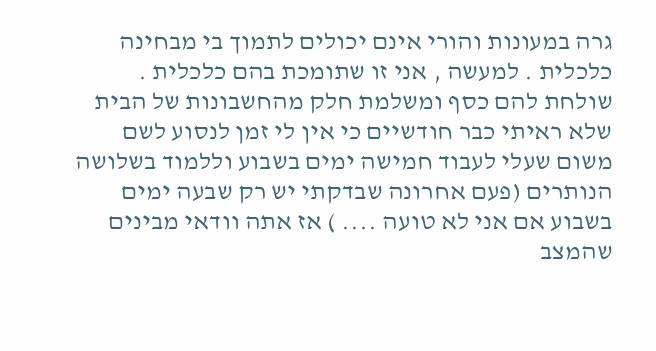גרה במעונות והורי אינם יכולים לתמוך בי מבחינה כלכלית . למעשה , אני זו שתומכת בהם כלכלית . שולחת להם כסף ומשלמת חלק מהחשבונות של הבית שלא ראיתי כבר חודשיים כי אין לי זמן לנסוע לשם משום שעלי לעבוד חמישה ימים בשבוע וללמוד בשלושה הנותרים (פעם אחרונה שבדקתי יש רק שבעה ימים בשבוע אם אני לא טועה .... ) אז אתה וודאי מבינים שהמצב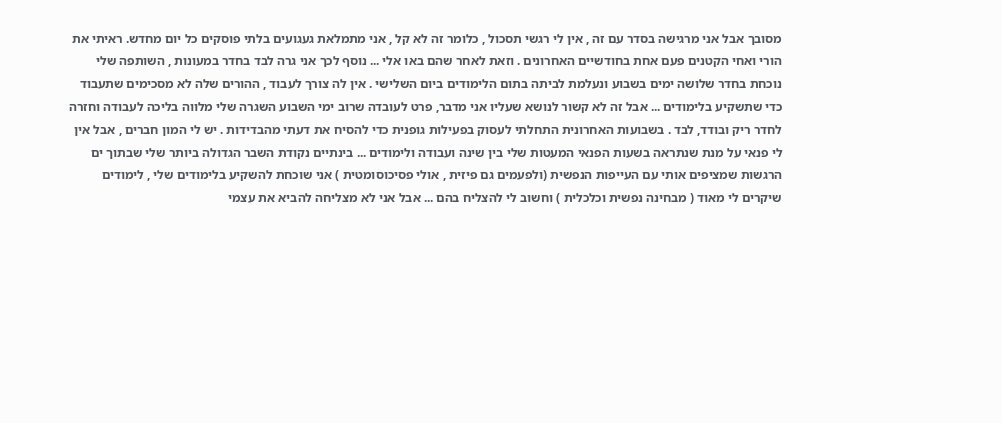מסובך אבל אני מרגישה בסדר עם זה , אין לי רגשי תסכול , כלומר זה לא קל , אני מתמלאת געגועים בלתי פוסקים כל יום מחדש. ראיתי את הורי ואחי הקטנים פעם אחת בחודשיים האחרונים . וזאת לאחר שהם באו אלי ... נוסף לכך אני גרה לבד בחדר במעונות , השותפה שלי נוכחת בחדר שלושה ימים בשבוע ונעלמת לביתה בתום הלימודים ביום השלישי . אין לה צורך לעבוד , ההורים שלה לא מסכימים שתעבוד כדי שתשקיע בלימודים ... אבל זה לא קשור לנושא שעליו אני מדבר, פרט לעובדה שרוב ימי השבוע השגרה שלי מלווה בליכה לעבודה וחזרה לחדר ריק ובודד, לבד . בשבועות האחרונית התחלתי לעסוק בפעילות גופנית כדי להסיח את דעתי מהבדידות . יש לי המון חברים , אבל אין לי פנאי על מנת שנתראה בשעות הפנאי המעטות שלי בין שינה ועבודה ולימודים ... בינתיים נקודת השבר הגדולה ביותר שלי שבתוך ים הרגשות שמציפים אותי עם העייפות הנפשית (ולפעמים גם פיזית , אולי פסיכוסומטית ) אני שוכחת להשקיע בלימודים שלי , לימודים שיקרים לי מאוד ( מבחינה נפשית וכלכלית ) וחשוב לי להצליח בהם ... אבל אני לא מצליחה להביא את עצמי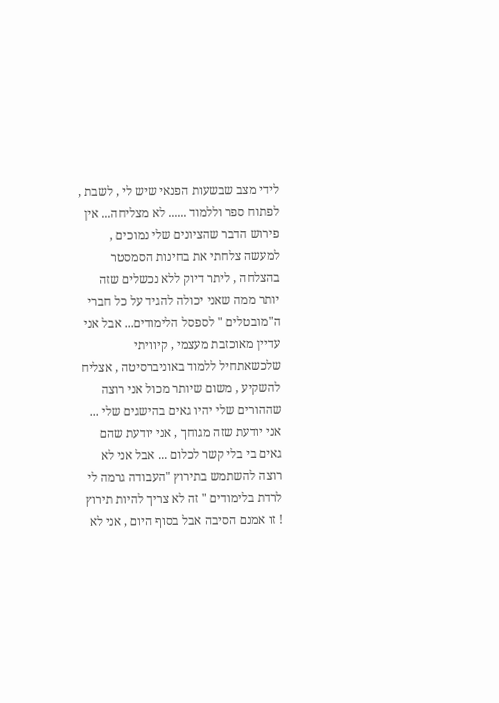לידי מצב שבשעות הפנאי שיש לי , לשבת , לפתוח ספר וללמוד ...... לא מצליחה... אין פירוש הדבר שהציונים שלי נמוכים , למעשה צלחתי את בחינות הסמסטר בהצלחה , ליתר דיוק ללא נכשלים שזה יותר ממה שאני יכולה להגיד על כל חברי ה"מובטלים " לספסל הלימודים... אבל אני עדיין מאוכזבת מעצמי , קיוויתי שלכשאתחיל ללמוד באוניברסיטה , אצליח להשקיע , משום שיותר מכול אני רוצה שההורים שלי יהיו גאים בהישגים שלי ... אני יודעת שזה מגוחך , אני יודעת שהם גאים בי בלי קשר לכלום ... אבל אני לא רוצה להשתמש בתירוץ "העבודה גרמה לי לרדת בלימודים " זה לא צריך להיות תירוץ ! זו אמנם הסיבה אבל בסוף היום , אני לא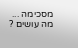מסכימה ... מה עושים ?